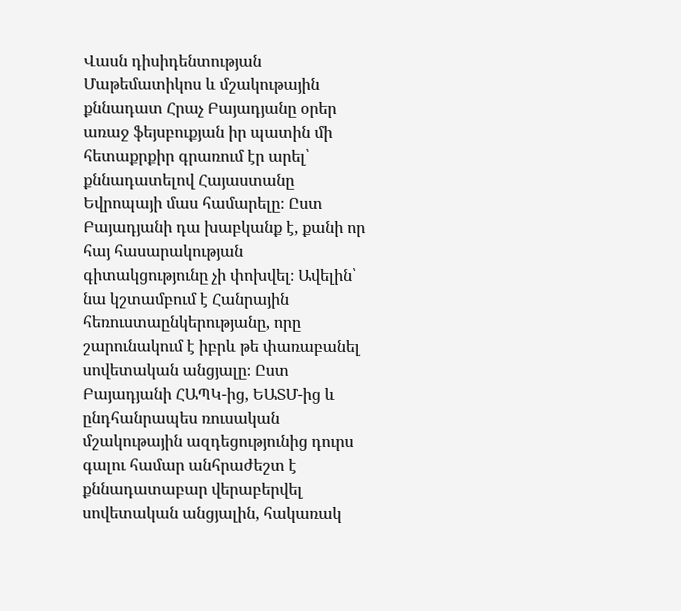Վասն դիսիդենտության
Մաթեմատիկոս և մշակութային քննադատ Հրաչ Բայադյանը օրեր առաջ ֆեյսբուքյան իր պատին մի հետաքրքիր գրառում էր արել՝ քննադատելով Հայաստանը Եվրոպայի մաս համարելը։ Ըստ Բայադյանի դա խաբկանք է, քանի որ հայ հասարակության գիտակցությունը չի փոխվել։ Ավելին՝ նա կշտամբում է Հանրային հեռուստաընկերությանը, որը շարունակում է իբրև թե փառաբանել սովետական անցյալը։ Ըստ Բայադյանի ՀԱՊԿ-ից, ԵԱՏՄ-ից և ընդհանրապես ռուսական մշակութային ազդեցությունից դուրս գալու համար անհրաժեշտ է քննադատաբար վերաբերվել սովետական անցյալին, հակառակ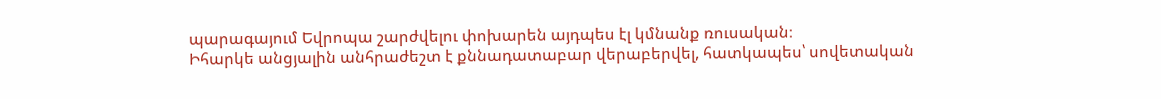պարագայում Եվրոպա շարժվելու փոխարեն այդպես էլ կմնանք ռուսական։
Իհարկե անցյալին անհրաժեշտ է քննադատաբար վերաբերվել, հատկապես՝ սովետական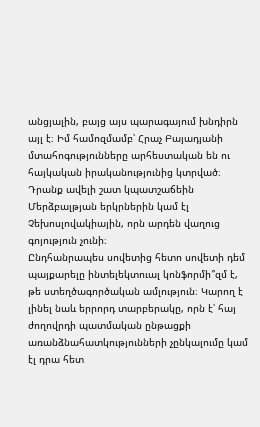անցյալին, բայց այս պարագայում խնդիրն այլ է։ Իմ համոզմամբ՝ Հրաչ Բայադյանի մտահոգությունները արհեստական են ու հայկական իրականությունից կտրված։ Դրանք ավելի շատ կպատշաճեին Մերձբալթյան երկրներին կամ էլ Չեխոսլովակիային, որն արդեն վաղուց գոյություն չունի։
Ընդհանրապես սովետից հետո սովետի դեմ պայքարելը ինտելեկտուալ կոնֆորմի՞զմ է, թե ստեղծագործական ամլություն։ Կարող է լինել նաև երրորդ տարբերակը, որն է՝ հայ ժողովրդի պատմական ընթացքի առանձնահատկությունների չընկալումը կամ էլ դրա հետ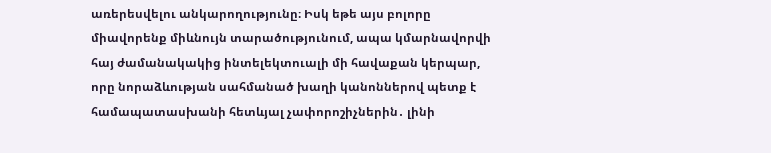առերեսվելու անկարողությունը։ Իսկ եթե այս բոլորը միավորենք միևնույն տարածությունում, ապա կմարնավորվի հայ ժամանակակից ինտելեկտուալի մի հավաքան կերպար, որը նորաձևության սահմանած խաղի կանոններով պետք է համապատասխանի հետևյալ չափորոշիչներին․ լինի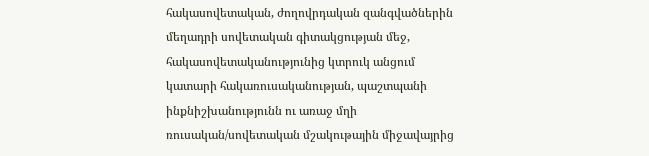հակասովետական, ժողովրդական զանգվածներին մեղադրի սովետական գիտակցության մեջ, հակասովետականությունից կտրուկ անցում կատարի հակառուսականության, պաշտպանի ինքնիշխանությունն ու առաջ մղի ռուսական/սովետական մշակութային միջավայրից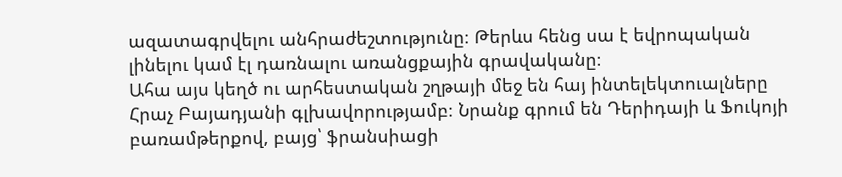ազատագրվելու անհրաժեշտությունը։ Թերևս հենց սա է եվրոպական լինելու կամ էլ դառնալու առանցքային գրավականը։
Ահա այս կեղծ ու արհեստական շղթայի մեջ են հայ ինտելեկտուալները Հրաչ Բայադյանի գլխավորությամբ։ Նրանք գրում են Դերիդայի և Ֆուկոյի բառամթերքով, բայց՝ ֆրանսիացի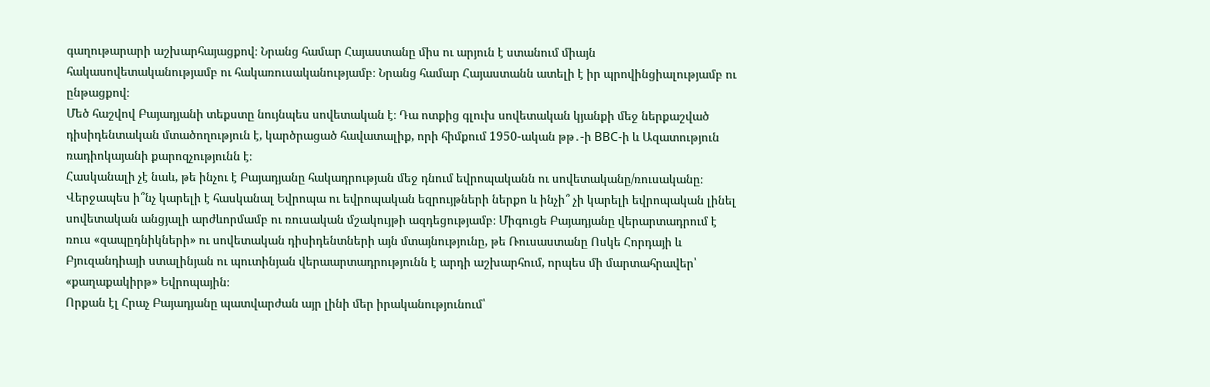գաղութարարի աշխարհայացքով։ Նրանց համար Հայաստանը միս ու արյուն է ստանում միայն հակասովետականությամբ ու հակառուսականությամբ։ Նրանց համար Հայաստանն ատելի է իր պրովինցիալությամբ ու ընթացքով։
Մեծ հաշվով Բայադյանի տեքստը նույնպես սովետական է։ Դա ոտքից գլուխ սովետական կյանքի մեջ ներքաշված դիսիդենտական մտածողություն է, կարծրացած հավատալիք, որի հիմքում 1950-ական թթ․-ի BBC-ի և Ազատություն ռադիոկայանի քարոզչությունն է։
Հասկանալի չէ նաև, թե ինչու է Բայադյանը հակադրության մեջ դնում եվրոպականն ու սովետականը/ռուսականը։ Վերջապես ի՞նչ կարելի է հասկանալ Եվրոպա ու եվրոպական եզրույթների ներքո և ինչի՞ չի կարելի եվրոպական լինել սովետական անցյալի արժևորմամբ ու ռուսական մշակույթի ազդեցությամբ։ Միգուցե Բայադյանը վերարտադրում է ռուս «զապըդնիկների» ու սովետական դիսիդենտների այն մտայնությունը, թե Ռուսաստանը Ոսկե Հորդայի և Բյուզանդիայի ստալինյան ու պուտինյան վերաարտադրությունն է արդի աշխարհում, որպես մի մարտահրավեր՝ «քաղաքակիրթ» Եվրոպային։
Որքան էլ Հրաչ Բայադյանը պատվարժան այր լինի մեր իրականությունում՝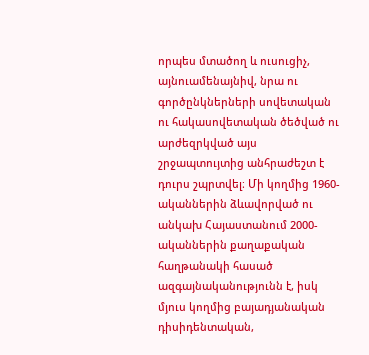որպես մտածող և ուսուցիչ, այնուամենայնիվ, նրա ու գործընկներների սովետական ու հակասովետական ծեծված ու արժեզրկված այս շրջապտույտից անհրաժեշտ է դուրս շպրտվել։ Մի կողմից 1960-ականներին ձևավորված ու անկախ Հայաստանում 2000-ականներին քաղաքական հաղթանակի հասած ազգայնականությունն է, իսկ մյուս կողմից բայադյանական դիսիդենտական,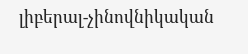լիբերալ-չինովնիկական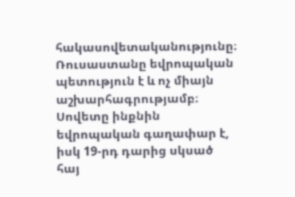հակասովետականությունը։
Ռուսաստանը եվրոպական պետություն է և ոչ միայն աշխարհագրությամբ։ Սովետը ինքնին եվրոպական գաղափար է, իսկ 19-րդ դարից սկսած հայ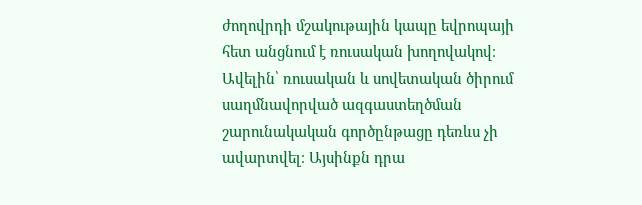ժողովրդի մշակութային կապը եվրոպայի հետ անցնում է ռուսական խողովակով։ Ավելին՝ ռուսական և սովետական ծիրում սաղմնավորված ազգաստեղծման շարունակական գործընթացը դեռևս չի ավարտվել։ Այսինքն դրա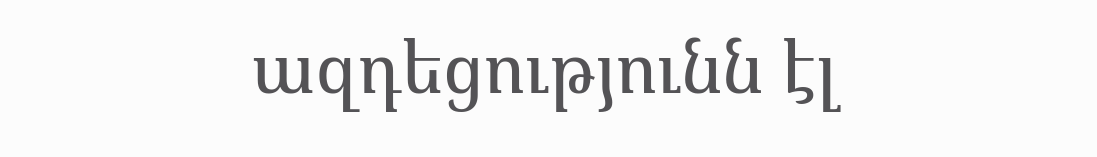ազդեցությունն էլ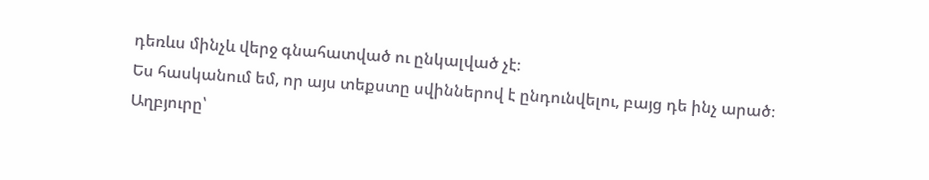դեռևս մինչև վերջ գնահատված ու ընկալված չէ։
Ես հասկանում եմ, որ այս տեքստը սվիններով է ընդունվելու, բայց դե ինչ արած։
Աղբյուրը՝